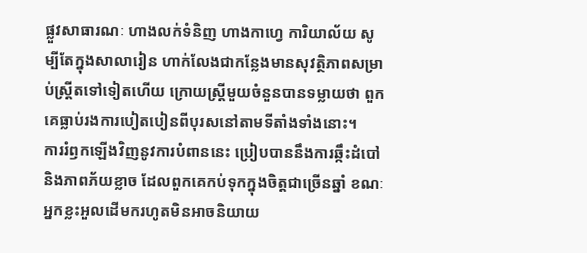ផ្លួវសាធារណៈ ហាងលក់ទំនិញ ហាងកាហ្វេ ការិយាល័យ សូម្បីតែក្នុងសាលារៀន ហាក់លែងជាកន្លែងមានសុវត្ថិភាពសម្រាប់ស្ត្រីតទៅទៀតហើយ ក្រោយស្ត្រីមួយចំនួនបានទម្លាយថា ពួកគេធ្លាប់រងការបៀតបៀនពីបុរសនៅតាមទីតាំងទាំងនោះ។
ការរំឭកឡើងវិញនូវការបំពាននេះ ប្រៀបបាននឹងការឆ្កឹះដំបៅ និងភាពភ័យខ្លាច ដែលពួកគេកប់ទុកក្នុងចិត្តជាច្រើនឆ្នាំ ខណៈអ្នកខ្លះអួលដើមករហូតមិនអាចនិយាយ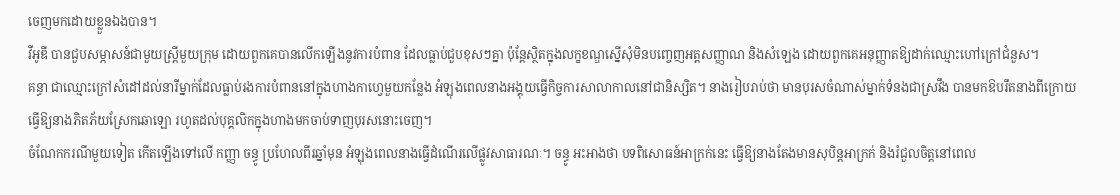ចេញមកដោយខ្លួនឯងបាន។
វីអូឌី បានជួបសម្ភាសន៍ជាមួយស្ត្រីមួយក្រុម ដោយពួកគេបានលើកឡើងនូវការបំពាន ដែលធ្លាប់ជួបខុសៗគ្នា ប៉ុន្តែស្ថិតក្នុងលក្ខខណ្ឌស្នើសុំមិនបញ្ចេញអត្តសញ្ញាណ និងសំឡេង ដោយពួកគេអនុញ្ញាតឱ្យដាក់ឈ្មោះហៅក្រៅជំនួស។
គន្ធា ជាឈ្មោះក្រៅសំដៅដល់នារីម្នាក់ដែលធ្លាប់រងការបំពាននៅក្នុងហាងកាហ្វេមួយកន្លែង អំឡុងពេលនាងអង្គុយធ្វើកិច្ចការសាលាកាលនៅជានិស្សិត។ នាងរៀបរាប់ថា មានបុរសចំណាស់ម្នាក់ទំនងជាស្រវឹង បានមកឱបរឹតនាងពីក្រោយ ធ្វើឱ្យនាងភិតភ័យស្រែកឆោឡោ រហូតដល់បុគ្គលិកក្នុងហាងមកចាប់ទាញបុរសនោះចេញ។
ចំណែកករណីមួយទៀត កើតឡើងទៅលើ កញ្ញា ចន្ធូ ប្រហែលពីរឆ្នាំមុន អំឡុងពេលនាងធ្វើដំណើរលើផ្លូវសាធារណៈ។ ចន្ធូ អះអាងថា បទពិសោធន៍អាក្រក់នេះ ធ្វើឱ្យនាងតែងមានសុបិន្តអាក្រក់ និងរំជួលចិត្តនៅពេល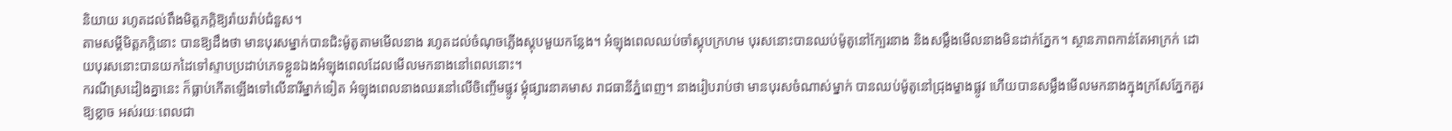និយាយ រហូតដល់ពឹងមិត្តភក្តិឱ្យរ៉ាយរ៉ាប់ជំនួស។
តាមសម្ដីមិត្តភក្តិនោះ បានឱ្យដឹងថា មានបុរសម្នាក់បានជិះម៉ូតូតាមមើលនាង រហូតដល់ចំណុចភ្លើងស្តុបមួយកន្លែង។ អំឡុងពេលឈប់ចាំស្តុបក្រហម បុរសនោះបានឈប់ម៉ូតូនៅក្បែរនាង និងសម្លឹងមើលនាងមិនដាក់ភ្នែក។ ស្ថានភាពកាន់តែអាក្រក់ ដោយបុរសនោះបានយកដៃទៅស្ទាបប្រដាប់ភេទខ្លួនឯងអំឡុងពេលដែលមើលមកនាងនៅពេលនោះ។
ករណីស្រដៀងគ្នានេះ ក៏ធ្លាប់កើតឡើងទៅលើនារីម្នាក់ទៀត អំឡុងពេលនាងឈរនៅលើចិញ្ចើមផ្លូវ ម្ដុំផ្សារនាគមាស រាជធានីភ្នំពេញ។ នាងរៀបរាប់ថា មានបុរសចំណាស់ម្នាក់ បានឈប់ម៉ូតូនៅជ្រុងម្ខាងផ្លូវ ហើយបានសម្លឹងមើលមកនាងក្នុងក្រសែភ្នែកគួរឱ្យខ្លាច អស់រយៈពេលជា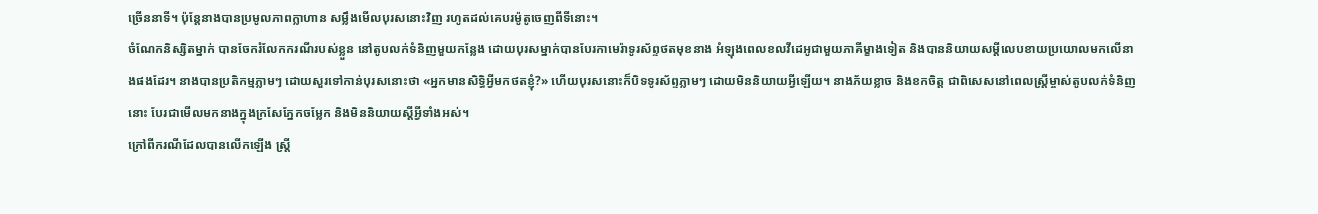ច្រើននាទី។ ប៉ុន្តែនាងបានប្រមូលភាពក្លាហាន សម្លឹងមើលបុរសនោះវិញ រហូតដល់គេបរម៉ូតូចេញពីទីនោះ។
ចំណែកនិស្សិតម្នាក់ បានចែករំលែកករណីរបស់ខ្លួន នៅតូបលក់ទំនិញមួយកន្លែង ដោយបុរសម្នាក់បានបែរកាមេរ៉ាទូរស័ព្ទថតមុខនាង អំឡុងពេលខលវីដេអូជាមួយភាគីម្ខាងទៀត និងបាននិយាយសម្ដីលេបខាយប្រយោលមកលើនាងផងដែរ។ នាងបានប្រតិកម្មភ្លាមៗ ដោយសួរទៅកាន់បុរសនោះថា «អ្នកមានសិទ្ធិអ្វីមកថតខ្ញុំ?» ហើយបុរសនោះក៏បិទទូរស័ព្ទភ្លាមៗ ដោយមិននិយាយអ្វីឡើយ។ នាងភ័យខ្លាច និងខកចិត្ត ជាពិសេសនៅពេលស្ត្រីម្ចាស់តូបលក់ទំនិញនោះ បែរជាមើលមកនាងក្នុងក្រសែភ្នែកចម្លែក និងមិននិយាយស្ដីអ្វីទាំងអស់។
ក្រៅពីករណីដែលបានលើកឡើង ស្ត្រី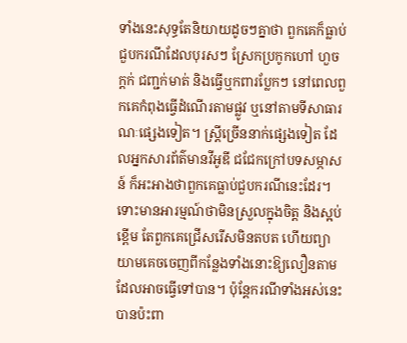ទាំងនេះសុទ្ធតែនិយាយដូចៗគ្នាថា ពួកគេក៏ធ្លាប់ជួបករណីដែលបុរសៗ ស្រែកប្រកូកហៅ ហួច ក្ដក់ ជញ្ជក់មាត់ និងធ្វើឬកពារប្លែកៗ នៅពេលពួកគេកំពុងធ្វើដំណើរតាមផ្លូវ ឬនៅតាមទីសាធារណៈផ្សេងទៀត។ ស្ត្រីច្រើននាក់ផ្សេងទៀត ដែលអ្នកសារព័ត៌មានវីអូឌី ជជែកក្រៅបទសម្ភាសន៍ ក៏អះអាងថាពួកគេធ្លាប់ជួបករណីនេះដែរ។
ទោះមានអារម្មណ៍ថាមិនស្រួលក្នុងចិត្ត និងស្អប់ខ្ពើម តែពួកគេជ្រើសរើសមិនតបត ហើយព្យាយាមគេចចេញពីកន្លែងទាំងនោះឱ្យលឿនតាមដែលអាចធ្វើទៅបាន។ ប៉ុន្តែករណីទាំងអស់នេះ បានប៉ះពា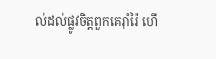ល់ដល់ផ្លូវចិត្តពួកគេរ៉ាំរ៉ៃ ហើ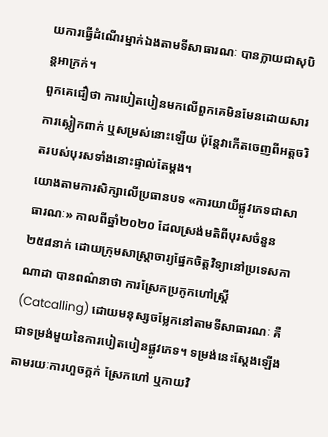យការធ្វើដំណើរម្នាក់ឯងតាមទីសាធារណៈ បានក្លាយជាសុបិន្តអាក្រក់។
ពួកគេជឿថា ការបៀតបៀនមកលើពួកគេមិនមែនដោយសារការស្លៀកពាក់ ឬសម្រស់នោះឡើយ ប៉ុន្តែវាកើតចេញពីអត្តចរិតរបស់បុរសទាំងនោះផ្ទាល់តែម្ដង។
យោងតាមការសិក្សាលើប្រធានបទ «ការយាយីផ្លូវភេទជាសាធារណៈ» កាលពីឆ្នាំ២០២០ ដែលស្រង់មតិពីបុរសចំនួន ២៥៨នាក់ ដោយក្រុមសាស្ត្រាចារ្យផ្នែកចិត្តវិទ្យានៅប្រទេសកាណាដា បានពណ៌នាថា ការស្រែកប្រកូកហៅស្ត្រី (Catcalling) ដោយមនុស្សចម្លែកនៅតាមទីសាធារណៈ គឺជាទម្រង់មួយនៃការបៀតបៀនផ្លូវភេទ។ ទម្រង់នេះស្ដែងឡើងតាមរយៈការហួចក្ដក់ ស្រែកហៅ ឬកាយវិ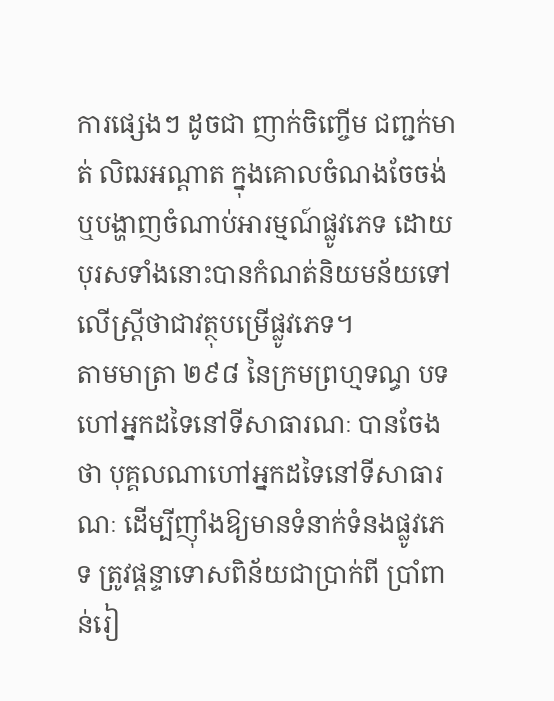ការផ្សេងៗ ដូចជា ញាក់ចិញ្ចើម ជញ្ជក់មាត់ លិឍអណ្ដាត ក្នុងគោលចំណងចែចង់ ឬបង្ហាញចំណាប់អារម្មណ៍ផ្លូវភេទ ដោយបុរសទាំងនោះបានកំណត់និយមន័យទៅលើស្ត្រីថាជាវត្ថុបម្រើផ្លូវភេទ។
តាមមាត្រា ២៩៨ នៃក្រមព្រហ្មទណ្ធ បទហៅអ្នកដទៃនៅទីសាធារណៈ បានចែងថា បុគ្គលណាហៅអ្នកដទៃនៅទីសាធារណៈ ដើម្បីញ៉ាំងឱ្យមានទំនាក់ទំនងផ្លូវភេទ ត្រូវផ្ដន្ទាទោសពិន័យជាប្រាក់ពី ប្រាំពាន់រៀ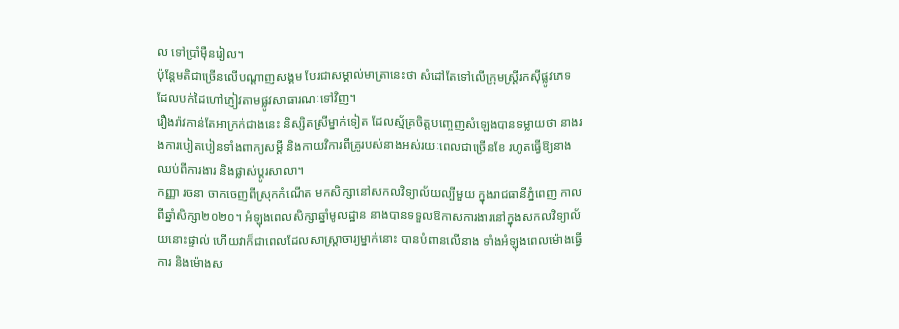ល ទៅប្រាំម៉ឺនរៀល។
ប៉ុន្តែមតិជាច្រើនលើបណ្ដាញសង្គម បែរជាសម្គាល់មាត្រានេះថា សំដៅតែទៅលើក្រុមស្ត្រីរកស៊ីផ្លូវភេទ ដែលបក់ដៃហៅភ្ញៀវតាមផ្លូវសាធារណៈទៅវិញ។
រឿងរ៉ាវកាន់តែអាក្រក់ជាងនេះ និស្សិតស្រីម្នាក់ទៀត ដែលស្ម័គ្រចិត្តបញ្ចេញសំឡេងបានទម្លាយថា នាងរងការបៀតបៀនទាំងពាក្យសម្ដី និងកាយវិការពីគ្រូរបស់នាងអស់រយៈពេលជាច្រើនខែ រហូតធ្វើឱ្យនាងឈប់ពីការងារ និងផ្លាស់ប្ដូរសាលា។
កញ្ញា រចនា ចាកចេញពីស្រុកកំណើត មកសិក្សានៅសកលវិទ្យាល័យល្បីមួយ ក្នុងរាជធានីភ្នំពេញ កាលពីឆ្នាំសិក្សា២០២០។ អំឡុងពេលសិក្សាឆ្នាំមូលដ្ឋាន នាងបានទទួលឱកាសការងារនៅក្នុងសកលវិទ្យាល័យនោះផ្ទាល់ ហើយវាក៏ជាពេលដែលសាស្ត្រាចារ្យម្នាក់នោះ បានបំពានលើនាង ទាំងអំឡុងពេលម៉ោងធ្វើការ និងម៉ោងស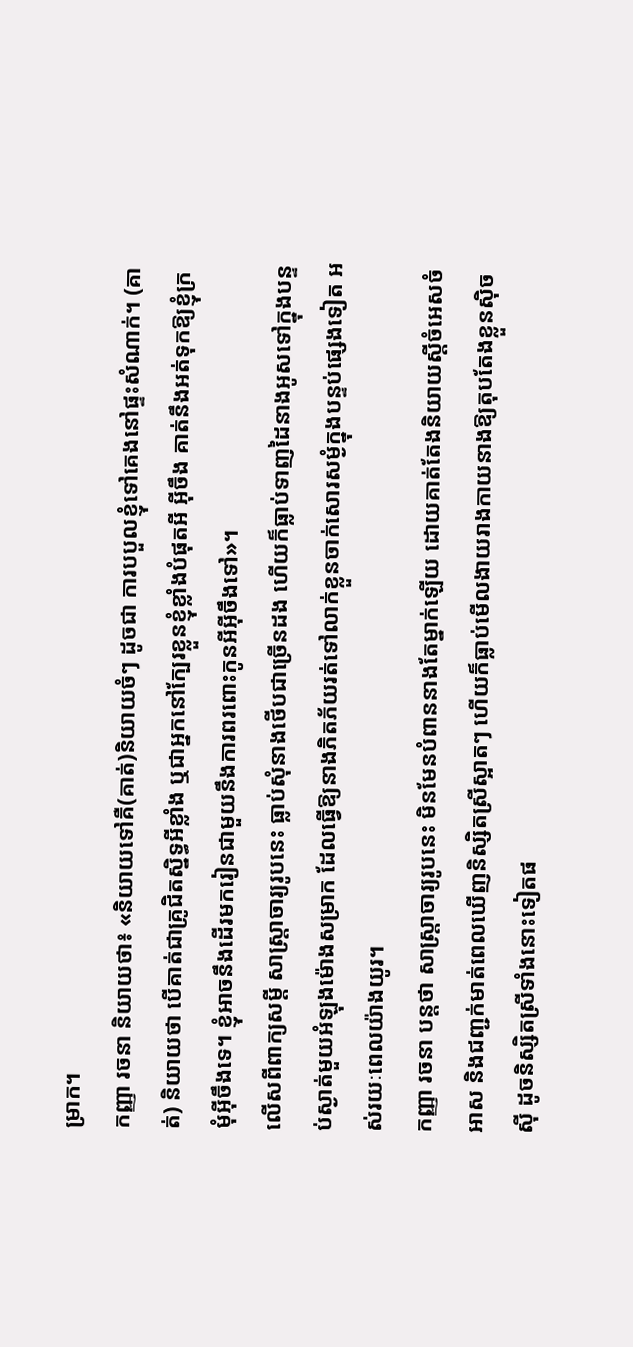ម្រាក។
កញ្ញា រចនា និយាយថា៖ «និយាយទៅគឺ(គាត់)និយាយចំៗ ដូចជា ការបបួលខ្ញុំទៅគេងនៅផ្ទះសំណាក់។ (គាត់) និយាយថា បើគាត់ជាគ្រូជិតស្និទ្ធអីខ្លាំង ឬជាអ្នកនៅក្បែរខ្លួនខ្ញុំខ្លាំងបំផុតអី អ៊ីចឹង គាត់នឹងអត់ទុកឱ្យខ្ញុំក្រមុំអ៊ីចឹងទេ។ ខ្ញុំអាចនឹងដើរមករៀនជាមួយនឹងការពរពោះកូនអីអ៊ីចឹងទៅ»។
លើសពីពាក្យសម្ដី សាស្ត្រាចារ្យរូបនេះ ធ្លាប់សុំនាងថើបជាច្រើនដង ហើយក៏ធ្លាប់ទាញដៃនាងអូសទៅក្នុងបន្ទប់ស្ងាត់មួយអំឡុងម៉ោងសម្រាក ដែលធ្វើឱ្យនាងភិតភ័យរត់ទៅលាក់ខ្លួនចាក់សោរសម្ងំក្នុងបន្ទប់ផ្សេងទៀត អស់រយៈពេលយ៉ាងយូរ។
កញ្ញា រចនា បន្តថា សាស្ត្រាចារ្យរូបនេះ មិនមែនបំពាននាងតែម្នាក់ឡើយ ដោយគាត់តែងនិយាយស្ដីចំអេសចំអាស និងជញ្ជក់មាត់ពេលឃើញនិស្សិតស្រីស្អាតៗ ហើយក៏ធ្លាប់មើលងាយរាងកាយនាងឱ្យតុបតែងខ្លួនស៊ិចស៊ី ដូចនិស្សិតស្រីទាំងនោះទៀតផ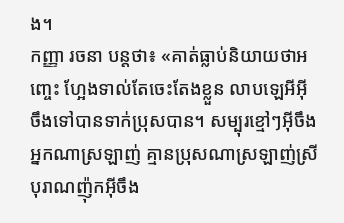ង។
កញ្ញា រចនា បន្តថា៖ «គាត់ធ្លាប់និយាយថាអញ្ចេះ ហ្អែងទាល់តែចេះតែងខ្លួន លាបឡេអីអ៊ីចឹងទៅបានទាក់ប្រុសបាន។ សម្បុរខ្មៅៗអ៊ីចឹង អ្នកណាស្រឡាញ់ គ្មានប្រុសណាស្រឡាញ់ស្រីបុរាណញ៉ុកអ៊ីចឹង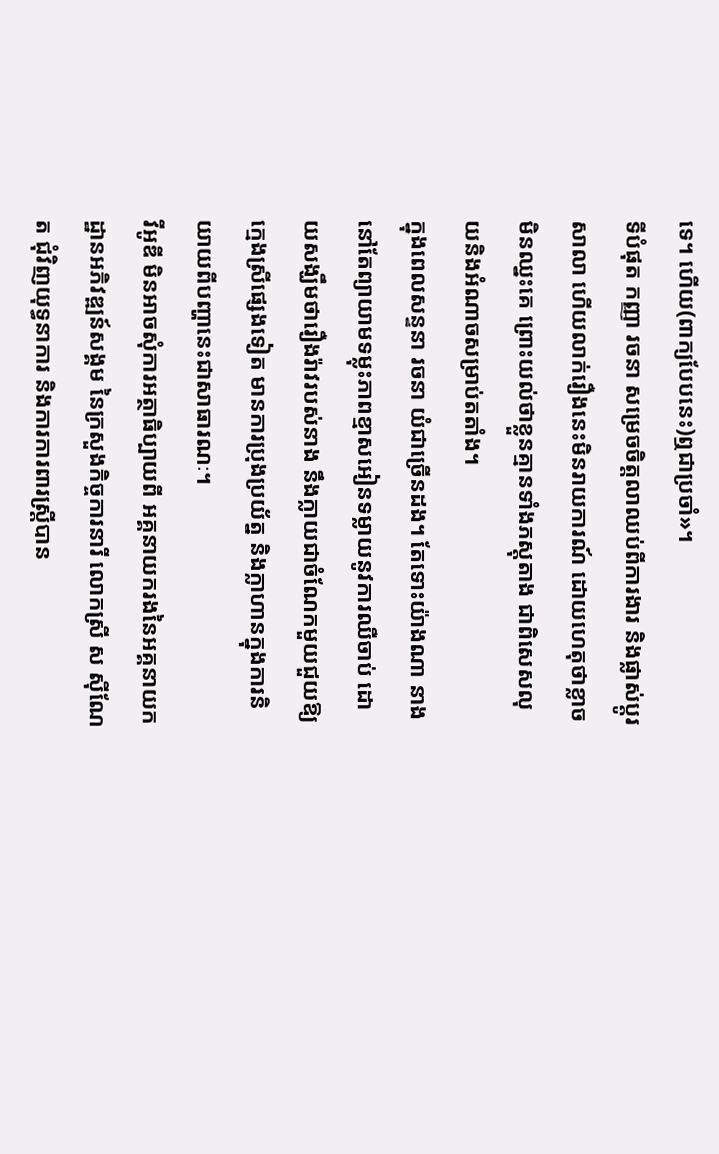ទេ។ ហើយ(ពាក្យបែបនេះ)ឮជាប្រចាំ»។
ទីបំផុត កញ្ញា រចនា សម្រេចចិត្តលាឈប់ពីការងារ និងផ្លាស់ប្ដូរសាលា ហើយលាក់រឿងនេះមិនរាយការណ៍ ដោយហេតុថាខ្លាចមិនឈ្នះគេ ព្រោះយល់ថាខ្លួនគ្មានទាំងភស្តុតាង ជាពិសេសលុយនិងអំណាចសម្រាប់តតាំង។
ក្នុងពេលសន្ទនា រចនា យំជាច្រើនដង។ តែទោះយ៉ាងណា នាងនៅតែព្យាយាមទម្លុះភាពខ្មាសអៀនទម្លាយនូវការឈឺចាប់ ដោយសង្ឃឹមថារឿងរ៉ាវរបស់នាង នឹងក្លាយជាចំណែកមួយជួយឱ្យក្មេងស្រីផ្សេងទៀត មានការប្រុងប្រយ័ត្ន និងក្លាហានក្នុងការនិយាយពីបញ្ហានេះជាសាធារណៈ។
វីអូឌី មិនអាចសុំការអត្ថាធិប្បាយពី អគ្គនាយករងនៃអគ្គនាយកដ្ឋានអភិវឌ្ឍន៍សង្គម នៃក្រសួងកិច្ចការនារី លោកស្រី ស ស៊ីណែត ជុំវិញយុទ្ធនាការ និងការការពារស្ត្រីបាន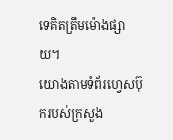ទេគិតត្រឹមម៉ោងផ្សាយ។
យោងតាមទំព័រហ្វេសប៊ុករបស់ក្រសួង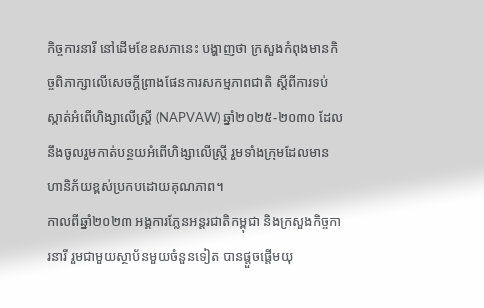កិច្ចការនារី នៅដើមខែឧសភានេះ បង្ហាញថា ក្រសួងកំពុងមានកិច្ចពិភាក្សាលើសេចក្តីព្រាងផែនការសកម្មភាពជាតិ ស្តីពីការទប់ស្កាត់អំពើហិង្សាលើស្រ្តី (NAPVAW) ឆ្នាំ២០២៥-២០៣០ ដែលនឹងចូលរួមកាត់បន្ថយអំពើហិង្សាលើស្រ្តី រួមទាំងក្រុមដែលមានហានិភ័យខ្ពស់ប្រកបដោយគុណភាព។
កាលពីឆ្នាំ២០២៣ អង្គការភ្លែនអន្តរជាតិកម្ពុជា និងក្រសួងកិច្ចការនារី រួមជាមួយស្ថាប័នមួយចំនួនទៀត បានផ្តួចផ្តើមយុ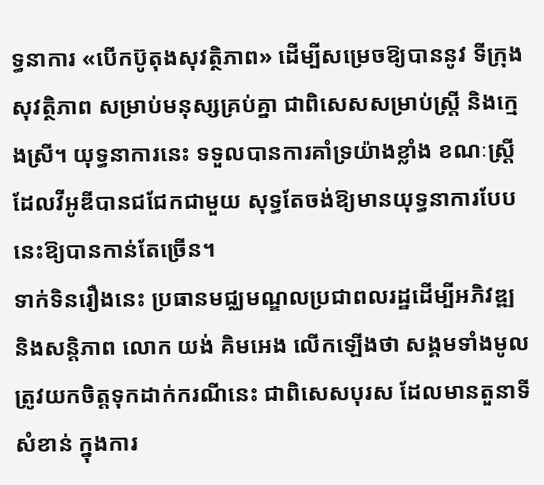ទ្ធនាការ «បើកប៊ូតុងសុវត្ថិភាព» ដើម្បីសម្រេចឱ្យបាននូវ ទីក្រុងសុវត្ថិភាព សម្រាប់មនុស្សគ្រប់គ្នា ជាពិសេសសម្រាប់ស្ត្រី និងក្មេងស្រី។ យុទ្ធនាការនេះ ទទួលបានការគាំទ្រយ៉ាងខ្លាំង ខណៈស្ត្រីដែលវីអូឌីបានជជែកជាមួយ សុទ្ធតែចង់ឱ្យមានយុទ្ធនាការបែបនេះឱ្យបានកាន់តែច្រើន។
ទាក់ទិនរឿងនេះ ប្រធានមជ្ឈមណ្ឌលប្រជាពលរដ្ឋដើម្បីអភិវឌ្ឍ និងសន្តិភាព លោក យង់ គិមអេង លើកឡើងថា សង្គមទាំងមូលត្រូវយកចិត្តទុកដាក់ករណីនេះ ជាពិសេសបុរស ដែលមានតួនាទីសំខាន់ ក្នុងការ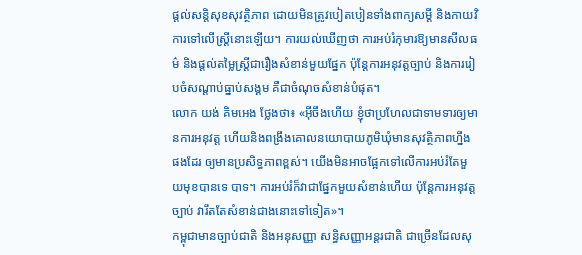ផ្ដល់សន្តិសុខសុវត្ថិភាព ដោយមិនត្រូវបៀតបៀនទាំងពាក្យសម្ដី និងកាយវិការទៅលើស្ត្រីនោះឡើយ។ ការយល់ឃើញថា ការអប់រំកុមារឱ្យមានសីលធម៌ និងផ្ដល់តម្លៃស្ត្រីជារឿងសំខាន់មួយផ្នែក ប៉ុន្តែការអនុវត្តច្បាប់ និងការរៀបចំសណ្ដាប់ធ្នាប់សង្គម គឺជាចំណុចសំខាន់បំផុត។
លោក យង់ គិមអេង ថ្លែងថា៖ «អ៊ីចឹងហើយ ខ្ញុំថាប្រហែលជាទាមទារឲ្យមានការអនុវត្ត ហើយនិងពង្រឹងគោលនយោបាយភូមិឃុំមានសុវត្ថិភាពហ្នឹងផងដែរ ឲ្យមានប្រសិទ្ធភាពខ្ពស់។ យើងមិនអាចផ្អែកទៅលើការអប់រំតែមួយមុខបានទេ បាទ។ ការអប់រំក៏វាជាផ្នែកមួយសំខាន់ហើយ ប៉ុន្តែការអនុវត្តច្បាប់ វារឹតតែសំខាន់ជាងនោះទៅទៀត»។
កម្ពុជាមានច្បាប់ជាតិ និងអនុសញ្ញា សន្ធិសញ្ញាអន្តរជាតិ ជាច្រើនដែលសុ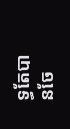ទ្ធតែបានចែ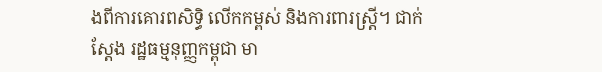ងពីការគោរពសិទ្ធិ លើកកម្ពស់ និងការពារស្ត្រី។ ជាក់ស្ដែង រដ្ឋធម្មនុញ្ញកម្ពុជា មា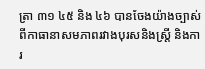ត្រា ៣១ ៤៥ និង ៤៦ បានចែងយ៉ាងច្បាស់ពីកាធានាសមភាពរវាងបុរសនិងស្ត្រី និងការ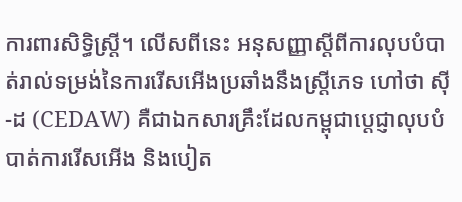ការពារសិទ្ធិស្ត្រី។ លើសពីនេះ អនុសញ្ញាស្តីពីការលុបបំបាត់រាល់ទម្រង់នៃការរើសអើងប្រឆាំងនឹងស្ត្រីភេទ ហៅថា ស៊ី-ដ (CEDAW) គឺជាឯកសារគ្រឹះដែលកម្ពុជាប្តេជ្ញាលុបបំបាត់ការរើសអើង និងបៀត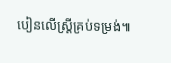បៀនលើស្ត្រីគ្រប់ទម្រង់៕